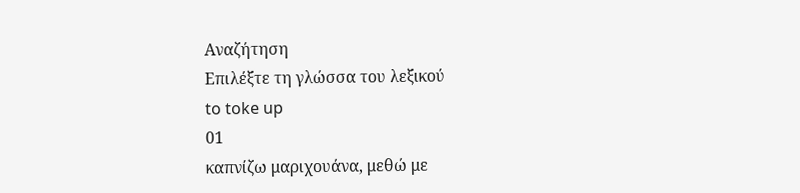Αναζήτηση
Επιλέξτε τη γλώσσα του λεξικού
to toke up
01
καπνίζω μαριχουάνα, μεθώ με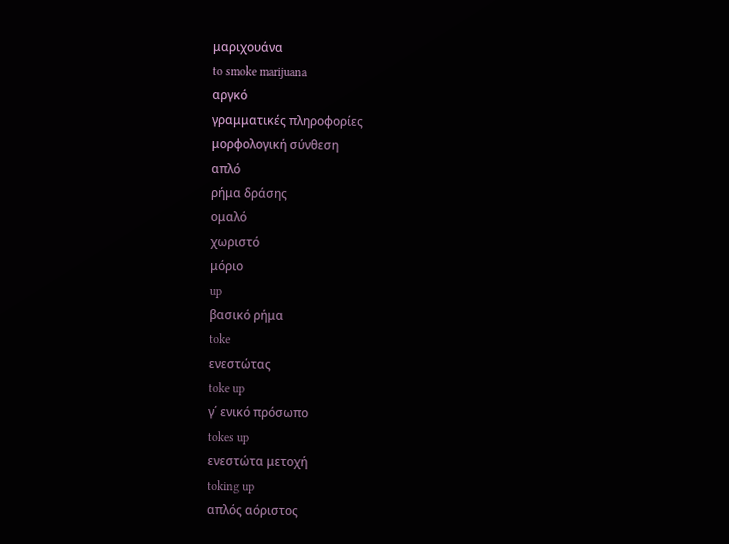μαριχουάνα
to smoke marijuana
αργκό
γραμματικές πληροφορίες
μορφολογική σύνθεση
απλό
ρήμα δράσης
ομαλό
χωριστό
μόριο
up
βασικό ρήμα
toke
ενεστώτας
toke up
γ΄ ενικό πρόσωπο
tokes up
ενεστώτα μετοχή
toking up
απλός αόριστος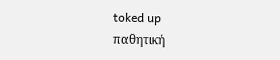toked up
παθητική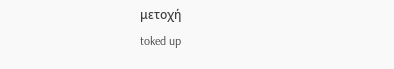μετοχή
toked up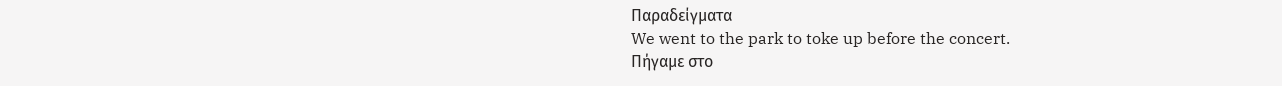Παραδείγματα
We went to the park to toke up before the concert.
Πήγαμε στο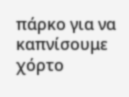πάρκο για να καπνίσουμε χόρτο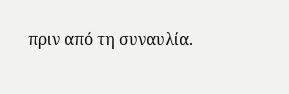πριν από τη συναυλία.